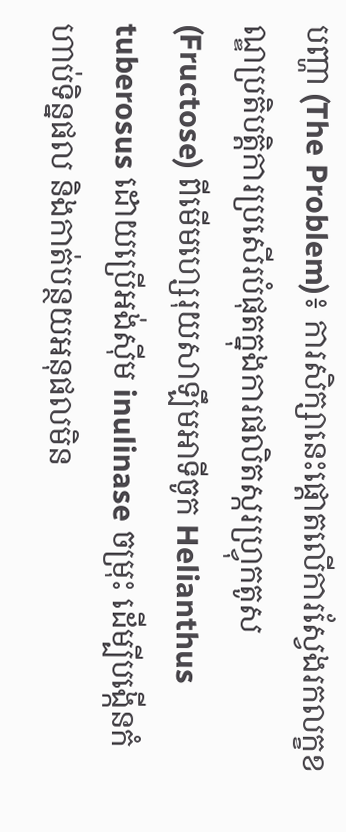បញ្ហា (The Problem)៖ ការសិក្សានេះផ្តោតលើការស្វែងរកលក្ខខណ្ឌប្រតិបត្តិការប្រសើរបំផុតក្នុងការផលិតស្ករហ្វ្រុកតូស (Fructose) ពីមើមហ្សេរុយសាឡឹមអាទីចូក Helianthus tuberosus ដោយប្រើអង់ស៊ីម inulinase ចម្រុះ ដើម្បីបង្កើនកំហាប់ទិន្នផល និងកាត់បន្ថយអនុផលមិន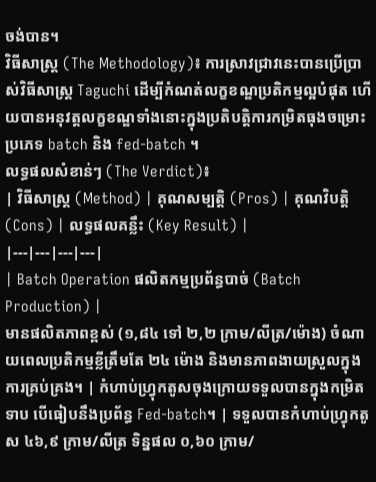ចង់បាន។
វិធីសាស្ត្រ (The Methodology)៖ ការស្រាវជ្រាវនេះបានប្រើប្រាស់វិធីសាស្ត្រ Taguchi ដើម្បីកំណត់លក្ខខណ្ឌប្រតិកម្មល្អបំផុត ហើយបានអនុវត្តលក្ខខណ្ឌទាំងនោះក្នុងប្រតិបត្តិការកម្រិតធុងចម្រោះប្រភេទ batch និង fed-batch ។
លទ្ធផលសំខាន់ៗ (The Verdict)៖
| វិធីសាស្ត្រ (Method) | គុណសម្បត្តិ (Pros) | គុណវិបត្តិ (Cons) | លទ្ធផលគន្លឹះ (Key Result) |
|---|---|---|---|
| Batch Operation ផលិតកម្មប្រព័ន្ធបាច់ (Batch Production) |
មានផលិតភាពខ្ពស់ (១,៨៤ ទៅ ២,២ ក្រាម/លីត្រ/ម៉ោង) ចំណាយពេលប្រតិកម្មខ្លីត្រឹមតែ ២៤ ម៉ោង និងមានភាពងាយស្រួលក្នុងការគ្រប់គ្រង។ | កំហាប់ហ្វ្រុកតូសចុងក្រោយទទួលបានក្នុងកម្រិតទាប បើធៀបនឹងប្រព័ន្ធ Fed-batch។ | ទទួលបានកំហាប់ហ្វ្រុកតូស ៤៦,៩ ក្រាម/លីត្រ ទិន្នផល ០,៦០ ក្រាម/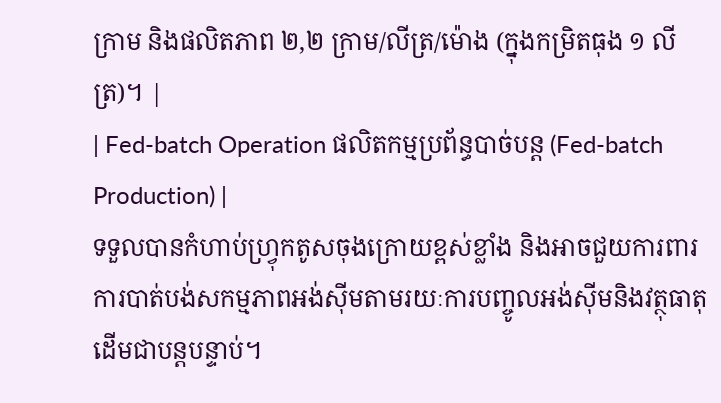ក្រាម និងផលិតភាព ២,២ ក្រាម/លីត្រ/ម៉ោង (ក្នុងកម្រិតធុង ១ លីត្រ)។ |
| Fed-batch Operation ផលិតកម្មប្រព័ន្ធបាច់បន្ត (Fed-batch Production) |
ទទួលបានកំហាប់ហ្វ្រុកតូសចុងក្រោយខ្ពស់ខ្លាំង និងអាចជួយការពារការបាត់បង់សកម្មភាពអង់ស៊ីមតាមរយៈការបញ្ចូលអង់ស៊ីមនិងវត្ថុធាតុដើមជាបន្តបន្ទាប់។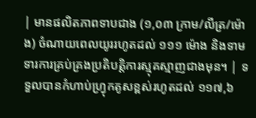| មានផលិតភាពទាបជាង (១,០៣ ក្រាម/លីត្រ/ម៉ោង) ចំណាយពេលយូររហូតដល់ ១១១ ម៉ោង និងទាមទារការគ្រប់គ្រងប្រតិបត្តិការស្មុគស្មាញជាងមុន។ | ទទួលបានកំហាប់ហ្វ្រុកតូសខ្ពស់រហូតដល់ ១១៧,៦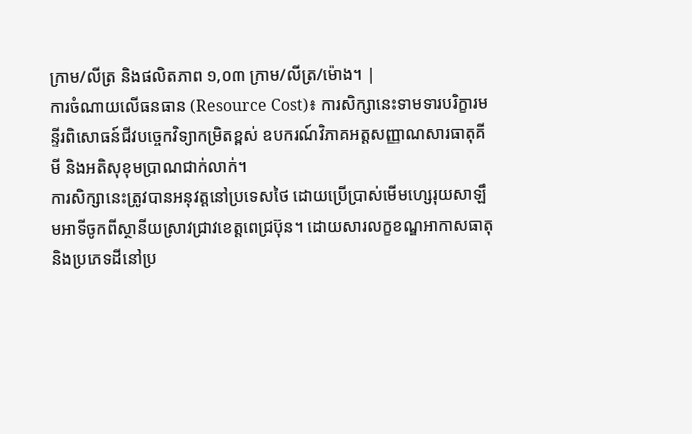ក្រាម/លីត្រ និងផលិតភាព ១,០៣ ក្រាម/លីត្រ/ម៉ោង។ |
ការចំណាយលើធនធាន (Resource Cost)៖ ការសិក្សានេះទាមទារបរិក្ខារមន្ទីរពិសោធន៍ជីវបច្ចេកវិទ្យាកម្រិតខ្ពស់ ឧបករណ៍វិភាគអត្តសញ្ញាណសារធាតុគីមី និងអតិសុខុមប្រាណជាក់លាក់។
ការសិក្សានេះត្រូវបានអនុវត្តនៅប្រទេសថៃ ដោយប្រើប្រាស់មើមហ្សេរុយសាឡឹមអាទីចូកពីស្ថានីយស្រាវជ្រាវខេត្តពេជ្រប៊ុន។ ដោយសារលក្ខខណ្ឌអាកាសធាតុ និងប្រភេទដីនៅប្រ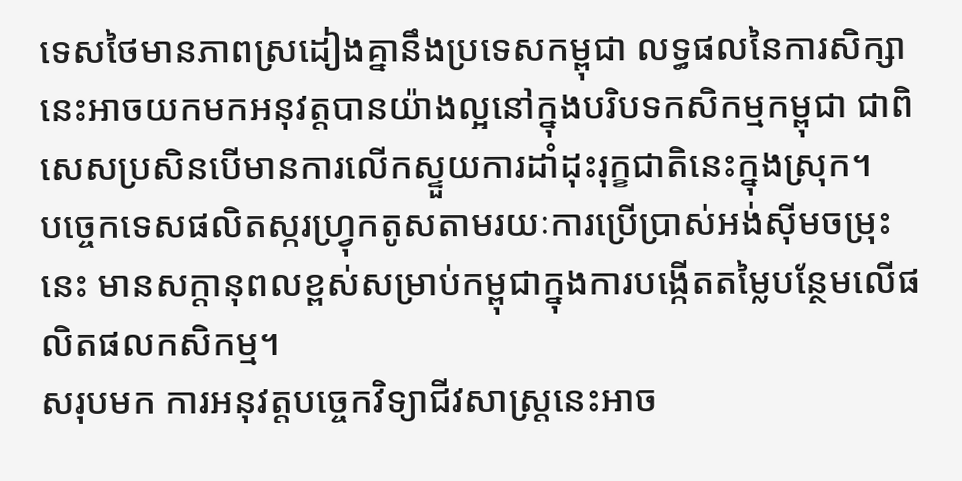ទេសថៃមានភាពស្រដៀងគ្នានឹងប្រទេសកម្ពុជា លទ្ធផលនៃការសិក្សានេះអាចយកមកអនុវត្តបានយ៉ាងល្អនៅក្នុងបរិបទកសិកម្មកម្ពុជា ជាពិសេសប្រសិនបើមានការលើកស្ទួយការដាំដុះរុក្ខជាតិនេះក្នុងស្រុក។
បច្ចេកទេសផលិតស្ករហ្វ្រុកតូសតាមរយៈការប្រើប្រាស់អង់ស៊ីមចម្រុះនេះ មានសក្តានុពលខ្ពស់សម្រាប់កម្ពុជាក្នុងការបង្កើតតម្លៃបន្ថែមលើផលិតផលកសិកម្ម។
សរុបមក ការអនុវត្តបច្ចេកវិទ្យាជីវសាស្ត្រនេះអាច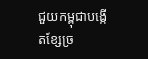ជួយកម្ពុជាបង្កើតខ្សែច្រ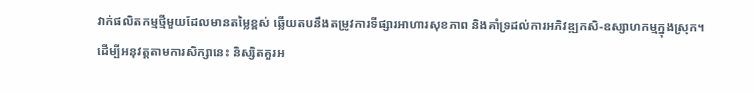វាក់ផលិតកម្មថ្មីមួយដែលមានតម្លៃខ្ពស់ ឆ្លើយតបនឹងតម្រូវការទីផ្សារអាហារសុខភាព និងគាំទ្រដល់ការអភិវឌ្ឍកសិ-ឧស្សាហកម្មក្នុងស្រុក។
ដើម្បីអនុវត្តតាមការសិក្សានេះ និស្សិតគួរអ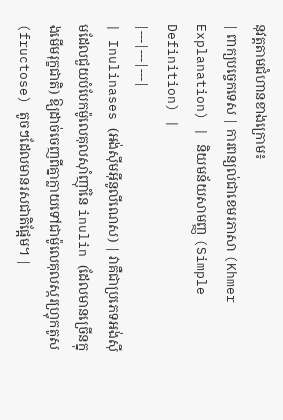នុវត្តតាមជំហានខាងក្រោម៖
| ពាក្យបច្ចេកទេស | ការពន្យល់ជាខេមរភាសា (Khmer Explanation) | និយមន័យសាមញ្ញ (Simple Definition) |
|---|---|---|
| Inulinases (អង់ស៊ីមអ៊ីនូលីណេស) | វាគឺជាប្រភេទអង់ស៊ីមដែលជួយបំបែកម៉ូលេគុលស៊ាំញ៉ាំនៃ inulin (ដែលមានច្រើនក្នុងមើមរុក្ខជាតិ) ឱ្យដាច់ចេញពីគ្នាក្លាយទៅជាម៉ូលេគុលស្ករហ្វ្រុកតូស (fructose) តូចៗដែលមានរសជាតិផ្អែម។ |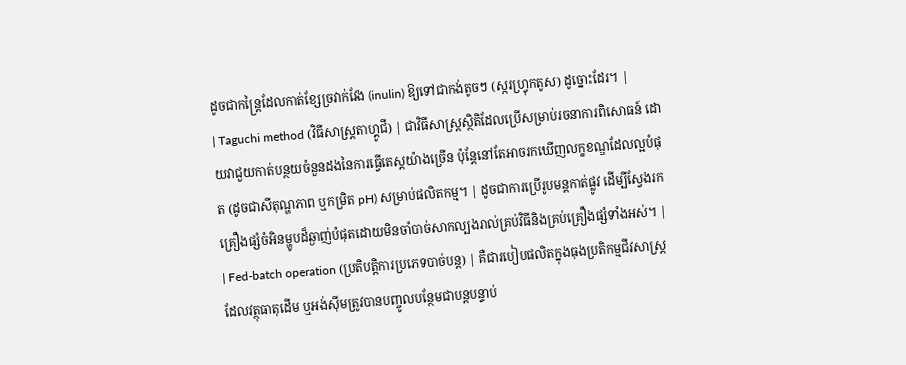ដូចជាកន្ត្រៃដែលកាត់ខ្សែច្រវាក់វែង (inulin) ឱ្យទៅជាកង់តូចៗ (ស្ករហ្វ្រុកតូស) ដូច្នោះដែរ។ |
| Taguchi method (វិធីសាស្ត្រតាហ្គូជី) | ជាវិធីសាស្ត្រស្ថិតិដែលប្រើសម្រាប់រចនាការពិសោធន៍ ដោយវាជួយកាត់បន្ថយចំនួនដងនៃការធ្វើតេស្តយ៉ាងច្រើន ប៉ុន្តែនៅតែអាចរកឃើញលក្ខខណ្ឌដែលល្អបំផុត (ដូចជាសីតុណ្ហភាព ឬកម្រិត pH) សម្រាប់ផលិតកម្ម។ | ដូចជាការប្រើរូបមន្តកាត់ផ្លូវ ដើម្បីស្វែងរកគ្រឿងផ្សំចំអិនម្ហូបដ៏ឆ្ងាញ់បំផុតដោយមិនចាំបាច់សាកល្បងរាល់គ្រប់វិធីនិងគ្រប់គ្រឿងផ្សំទាំងអស់។ |
| Fed-batch operation (ប្រតិបត្តិការប្រភេទបាច់បន្ត) | គឺជារបៀបផលិតក្នុងធុងប្រតិកម្មជីវសាស្ត្រ ដែលវត្ថុធាតុដើម ឬអង់ស៊ីមត្រូវបានបញ្ចូលបន្ថែមជាបន្តបន្ទាប់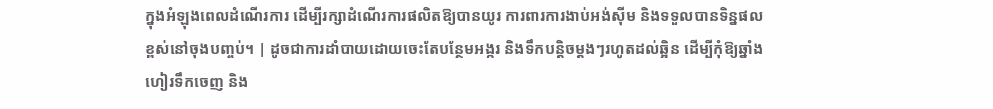ក្នុងអំឡុងពេលដំណើរការ ដើម្បីរក្សាដំណើរការផលិតឱ្យបានយូរ ការពារការងាប់អង់ស៊ីម និងទទួលបានទិន្នផលខ្ពស់នៅចុងបញ្ចប់។ | ដូចជាការដាំបាយដោយចេះតែបន្ថែមអង្ករ និងទឹកបន្តិចម្តងៗរហូតដល់ឆ្អិន ដើម្បីកុំឱ្យឆ្នាំងហៀរទឹកចេញ និង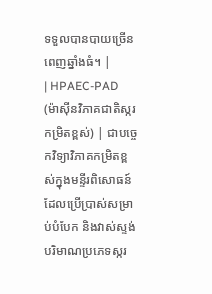ទទួលបានបាយច្រើនពេញឆ្នាំងធំ។ |
| HPAEC-PAD (ម៉ាស៊ីនវិភាគជាតិស្ករកម្រិតខ្ពស់) | ជាបច្ចេកវិទ្យាវិភាគកម្រិតខ្ពស់ក្នុងមន្ទីរពិសោធន៍ ដែលប្រើប្រាស់សម្រាប់បំបែក និងវាស់ស្ទង់បរិមាណប្រភេទស្ករ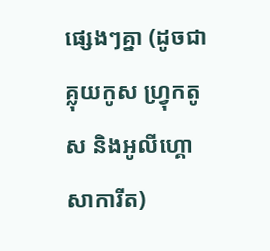ផ្សេងៗគ្នា (ដូចជា គ្លុយកូស ហ្វ្រុកតូស និងអូលីហ្គោសាការីត)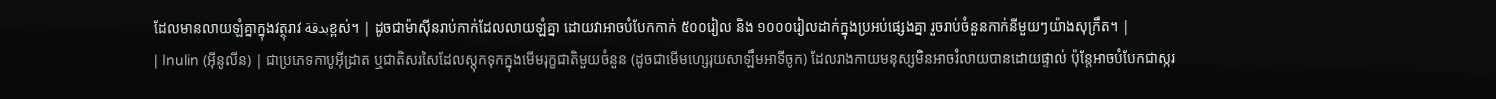ដែលមានលាយឡំគ្នាក្នុងវត្ថុរាវ بدقةខ្ពស់។ | ដូចជាម៉ាស៊ីនរាប់កាក់ដែលលាយឡំគ្នា ដោយវាអាចបំបែកកាក់ ៥០០រៀល និង ១០០០រៀលដាក់ក្នុងប្រអប់ផ្សេងគ្នា រួចរាប់ចំនួនកាក់នីមួយៗយ៉ាងសុក្រឹត។ |
| Inulin (អ៊ីនូលីន) | ជាប្រភេទកាបូអ៊ីដ្រាត ឬជាតិសរសៃដែលស្តុកទុកក្នុងមើមរុក្ខជាតិមួយចំនួន (ដូចជាមើមហ្សេរុយសាឡឹមអាទីចូក) ដែលរាងកាយមនុស្សមិនអាចរំលាយបានដោយផ្ទាល់ ប៉ុន្តែអាចបំបែកជាស្ករ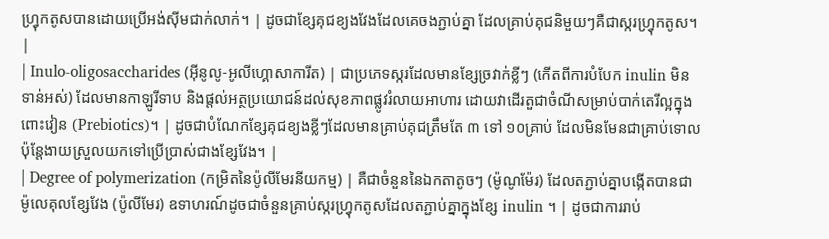ហ្វ្រុកតូសបានដោយប្រើអង់ស៊ីមជាក់លាក់។ | ដូចជាខ្សែគុជខ្យងវែងដែលគេចងភ្ជាប់គ្នា ដែលគ្រាប់គុជនិមួយៗគឺជាស្ករហ្វ្រុកតូស។ |
| Inulo-oligosaccharides (អ៊ីនូលូ-អូលីហ្គោសាការីត) | ជាប្រភេទស្ករដែលមានខ្សែច្រវាក់ខ្លីៗ (កើតពីការបំបែក inulin មិនទាន់អស់) ដែលមានកាឡូរីទាប និងផ្តល់អត្ថប្រយោជន៍ដល់សុខភាពផ្លូវរំលាយអាហារ ដោយវាដើរតួជាចំណីសម្រាប់បាក់តេរីល្អក្នុងពោះវៀន (Prebiotics)។ | ដូចជាបំណែកខ្សែគុជខ្យងខ្លីៗដែលមានគ្រាប់គុជត្រឹមតែ ៣ ទៅ ១០គ្រាប់ ដែលមិនមែនជាគ្រាប់ទោល ប៉ុន្តែងាយស្រួលយកទៅប្រើប្រាស់ជាងខ្សែវែង។ |
| Degree of polymerization (កម្រិតនៃប៉ូលីមែរនីយកម្ម) | គឺជាចំនួននៃឯកតាតូចៗ (ម៉ូណូម៉ែរ) ដែលតភ្ជាប់គ្នាបង្កើតបានជាម៉ូលេគុលខ្សែវែង (ប៉ូលីមែរ) ឧទាហរណ៍ដូចជាចំនួនគ្រាប់ស្ករហ្វ្រុកតូសដែលតភ្ជាប់គ្នាក្នុងខ្សែ inulin ។ | ដូចជាការរាប់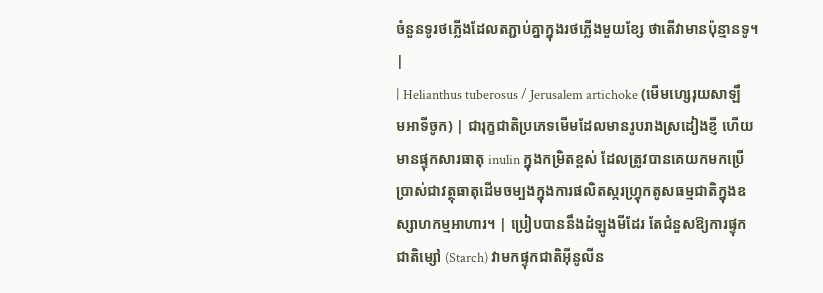ចំនួនទូរថភ្លើងដែលតភ្ជាប់គ្នាក្នុងរថភ្លើងមួយខ្សែ ថាតើវាមានប៉ុន្មានទូ។ |
| Helianthus tuberosus / Jerusalem artichoke (មើមហ្សេរុយសាឡឹមអាទីចូក) | ជារុក្ខជាតិប្រភេទមើមដែលមានរូបរាងស្រដៀងខ្ញី ហើយមានផ្ទុកសារធាតុ inulin ក្នុងកម្រិតខ្ពស់ ដែលត្រូវបានគេយកមកប្រើប្រាស់ជាវត្ថុធាតុដើមចម្បងក្នុងការផលិតស្ករហ្វ្រុកតូសធម្មជាតិក្នុងឧស្សាហកម្មអាហារ។ | ប្រៀបបាននឹងដំឡូងមីដែរ តែជំនួសឱ្យការផ្ទុកជាតិម្សៅ (Starch) វាមកផ្ទុកជាតិអ៊ីនូលីន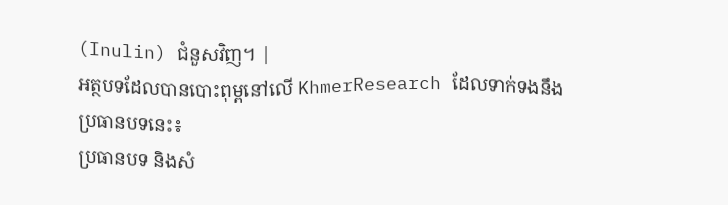(Inulin) ជំនួសវិញ។ |
អត្ថបទដែលបានបោះពុម្ពនៅលើ KhmerResearch ដែលទាក់ទងនឹងប្រធានបទនេះ៖
ប្រធានបទ និងសំ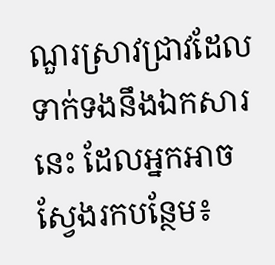ណួរស្រាវជ្រាវដែលទាក់ទងនឹងឯកសារនេះ ដែលអ្នកអាចស្វែងរកបន្ថែម៖